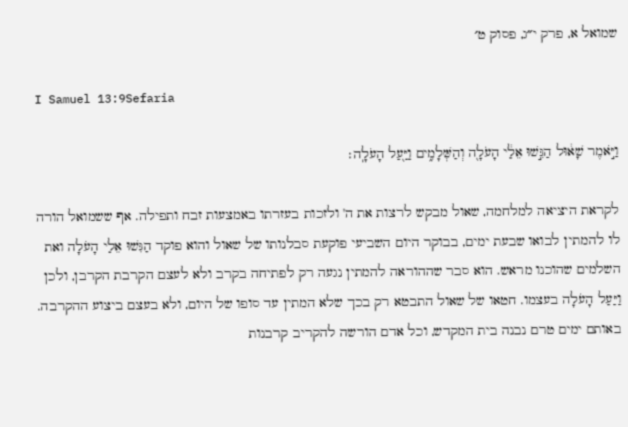שמואל א, פרק י״ג, פסוק ט׳

I Samuel 13:9Sefaria

וַיֹּ֣אמֶר שָׁא֔וּל הַגִּ֣שׁוּ אֵלַ֔י הָעֹלָ֖ה וְהַשְּׁלָמִ֑ים וַיַּ֖עַל הָעֹלָֽה׃

לקראת היציאה למלחמה, שאול מבקש לרצות את ה' ולזכות בעזרתו באמצעות זבח ותפילה. אף ששמואל הורה לו להמתין לבואו שבעת ימים, בבוקר היום השביעי פוקעת סבלנותו של שאול והוא פוקד הַגִּשׁוּ אֵלַי הָעֹלָה ואת השלמים שהוכנו מראש. הוא סבר שההוראה להמתין נגעה רק לפתיחה בקרב ולא לעצם הקרבת הקרבן, ולכן וַיַּעַל הָעֹלָה בעצמו. חטאו של שאול התבטא רק בכך שלא המתין עד סופו של היום, ולא בעצם ביצוע ההקרבה. באותם ימים טרם נבנה בית המקדש, וכל אדם הורשה להקריב קרבנות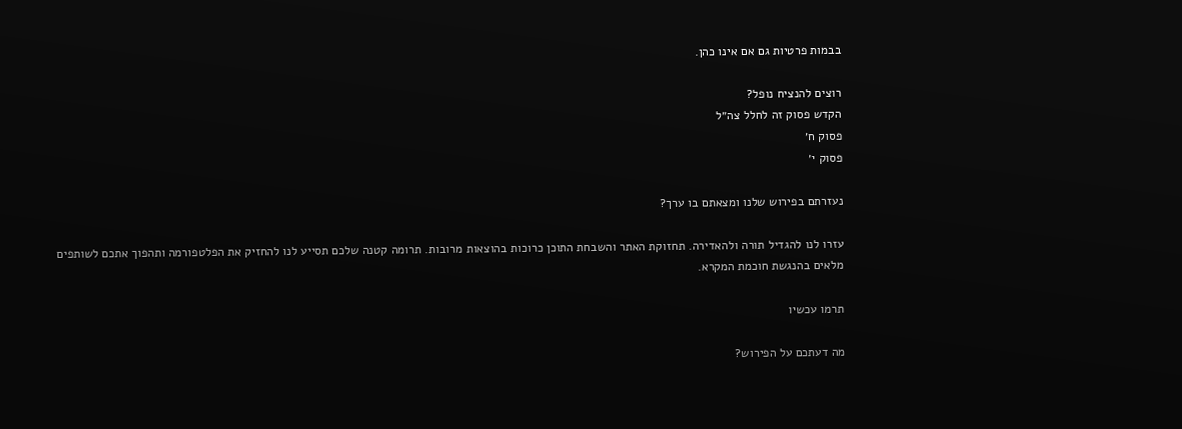בבמות פרטיות גם אם אינו כהן.

רוצים להנציח נופל?
הקדש פסוק זה לחלל צה״ל
פסוק ח׳
פסוק י׳

נעזרתם בפירוש שלנו ומצאתם בו ערך?

עזרו לנו להגדיל תורה ולהאדירה. תחזוקת האתר והשבחת התוכן כרוכות בהוצאות מרובות. תרומה קטנה שלכם תסייע לנו להחזיק את הפלטפורמה ותהפוך אתכם לשותפים מלאים בהנגשת חוכמת המקרא.

תרמו עכשיו

מה דעתכם על הפירוש?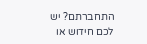התחברתם? יש לכם חידוש או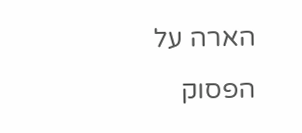הארה על הפסוק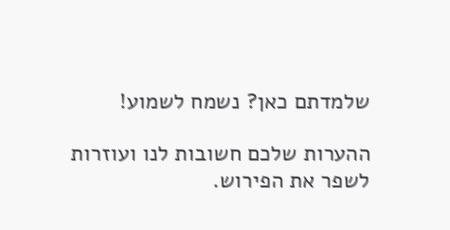שלמדתם כאן? נשמח לשמוע!

ההערות שלכם חשובות לנו ועוזרות לשפר את הפירוש.